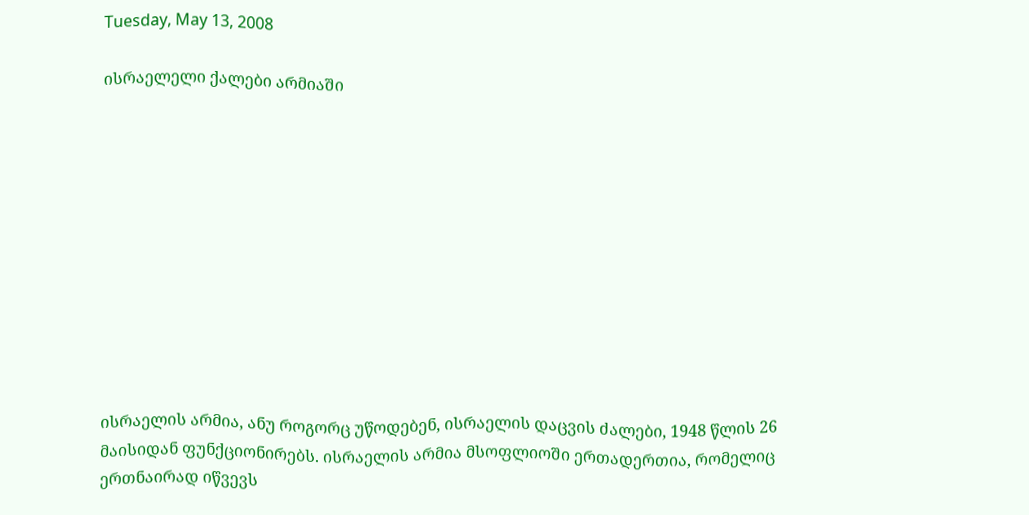Tuesday, May 13, 2008

ისრაელელი ქალები არმიაში











ისრაელის არმია, ანუ როგორც უწოდებენ, ისრაელის დაცვის ძალები, 1948 წლის 26 მაისიდან ფუნქციონირებს. ისრაელის არმია მსოფლიოში ერთადერთია, რომელიც ერთნაირად იწვევს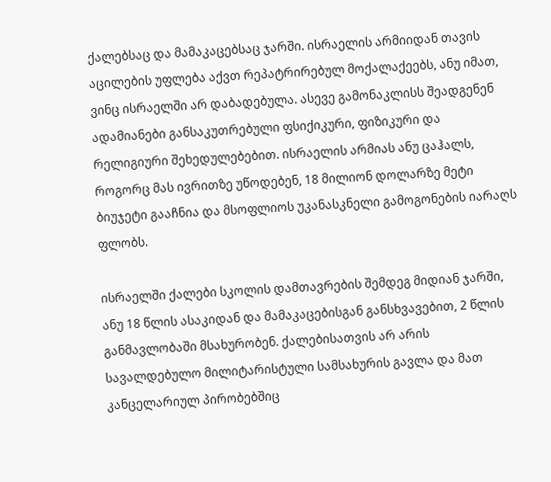ქალებსაც და მამაკაცებსაც ჯარში. ისრაელის არმიიდან თავის აცილების უფლება აქვთ რეპატრირებულ მოქალაქეებს, ანუ იმათ, ვინც ისრაელში არ დაბადებულა. ასევე გამონაკლისს შეადგენენ ადამიანები განსაკუთრებული ფსიქიკური, ფიზიკური და რელიგიური შეხედულებებით. ისრაელის არმიას ანუ ცაჰალს, როგორც მას ივრითზე უწოდებენ, 18 მილიონ დოლარზე მეტი ბიუჯეტი გააჩნია და მსოფლიოს უკანასკნელი გამოგონების იარაღს ფლობს.

ისრაელში ქალები სკოლის დამთავრების შემდეგ მიდიან ჯარში, ანუ 18 წლის ასაკიდან და მამაკაცებისგან განსხვავებით, 2 წლის განმავლობაში მსახურობენ. ქალებისათვის არ არის სავალდებულო მილიტარისტული სამსახურის გავლა და მათ კანცელარიულ პირობებშიც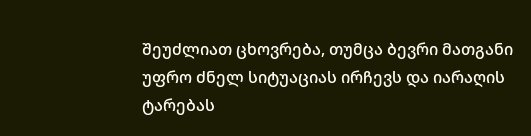შეუძლიათ ცხოვრება, თუმცა ბევრი მათგანი უფრო ძნელ სიტუაციას ირჩევს და იარაღის ტარებას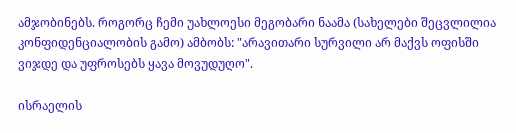ამჯობინებს. როგორც ჩემი უახლოესი მეგობარი ნაამა (სახელები შეცვლილია კონფიდენციალობის გამო) ამბობს: "არავითარი სურვილი არ მაქვს ოფისში ვიჯდე და უფროსებს ყავა მოვუდუღო".

ისრაელის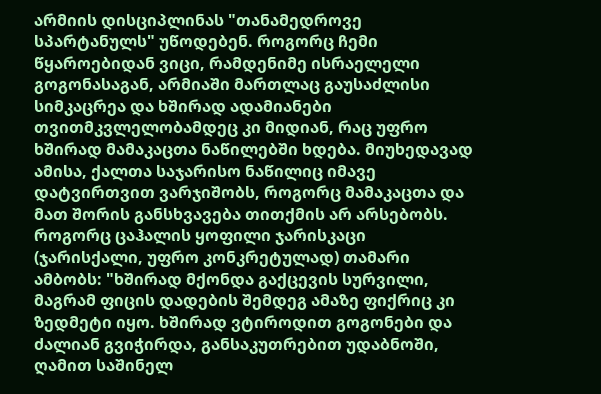არმიის დისციპლინას "თანამედროვე სპარტანულს" უწოდებენ. როგორც ჩემი წყაროებიდან ვიცი, რამდენიმე ისრაელელი გოგონასაგან, არმიაში მართლაც გაუსაძლისი სიმკაცრეა და ხშირად ადამიანები თვითმკვლელობამდეც კი მიდიან, რაც უფრო ხშირად მამაკაცთა ნაწილებში ხდება. მიუხედავად ამისა, ქალთა საჯარისო ნაწილიც იმავე დატვირთვით ვარჯიშობს, როგორც მამაკაცთა და მათ შორის განსხვავება თითქმის არ არსებობს. როგორც ცაჰალის ყოფილი ჯარისკაცი (ჯარისქალი, უფრო კონკრეტულად) თამარი ამბობს: "ხშირად მქონდა გაქცევის სურვილი, მაგრამ ფიცის დადების შემდეგ ამაზე ფიქრიც კი ზედმეტი იყო. ხშირად ვტიროდით გოგონები და ძალიან გვიჭირდა, განსაკუთრებით უდაბნოში, ღამით საშინელ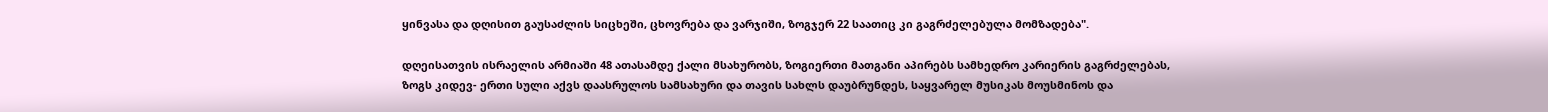ყინვასა და დღისით გაუსაძლის სიცხეში, ცხოვრება და ვარჯიში, ზოგჯერ 22 საათიც კი გაგრძელებულა მომზადება".

დღეისათვის ისრაელის არმიაში 48 ათასამდე ქალი მსახურობს, ზოგიერთი მათგანი აპირებს სამხედრო კარიერის გაგრძელებას, ზოგს კიდევ- ერთი სული აქვს დაასრულოს სამსახური და თავის სახლს დაუბრუნდეს, საყვარელ მუსიკას მოუსმინოს და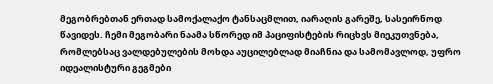მეგობრებთან ერთად სამოქალაქო ტანსაცმლით, იარაღის გარეშე, სასეირნოდ წავიდეს. ჩემი მეგობარი ნაამა სწორედ იმ პაციფისტების რიცხვს მიეკუთვნება, რომლებსაც ვალდებულების მოხდა აუცილებლად მიაჩნია და სამომავლოდ, უფრო იდეალისტური გეგმები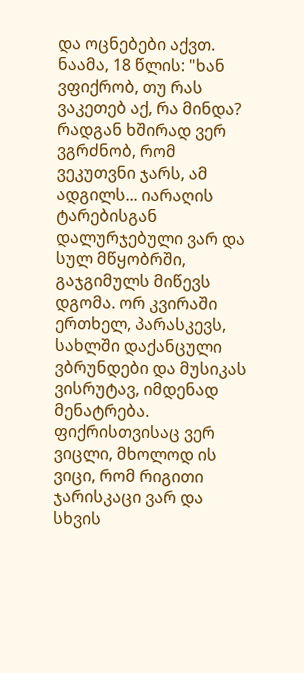და ოცნებები აქვთ. ნაამა, 18 წლის: "ხან ვფიქრობ, თუ რას ვაკეთებ აქ, რა მინდა? რადგან ხშირად ვერ ვგრძნობ, რომ ვეკუთვნი ჯარს, ამ ადგილს... იარაღის ტარებისგან დალურჯებული ვარ და სულ მწყობრში, გაჯგიმულს მიწევს დგომა. ორ კვირაში ერთხელ, პარასკევს, სახლში დაქანცული ვბრუნდები და მუსიკას ვისრუტავ, იმდენად მენატრება. ფიქრისთვისაც ვერ ვიცლი, მხოლოდ ის ვიცი, რომ რიგითი ჯარისკაცი ვარ და სხვის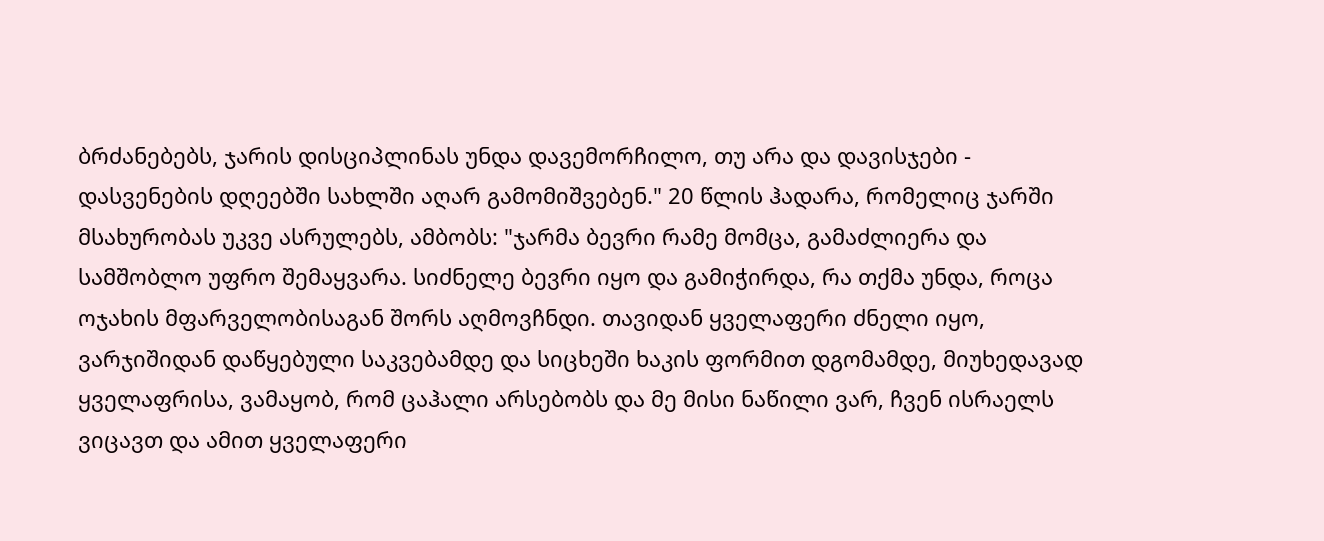ბრძანებებს, ჯარის დისციპლინას უნდა დავემორჩილო, თუ არა და დავისჯები - დასვენების დღეებში სახლში აღარ გამომიშვებენ." 20 წლის ჰადარა, რომელიც ჯარში მსახურობას უკვე ასრულებს, ამბობს: "ჯარმა ბევრი რამე მომცა, გამაძლიერა და სამშობლო უფრო შემაყვარა. სიძნელე ბევრი იყო და გამიჭირდა, რა თქმა უნდა, როცა ოჯახის მფარველობისაგან შორს აღმოვჩნდი. თავიდან ყველაფერი ძნელი იყო, ვარჯიშიდან დაწყებული საკვებამდე და სიცხეში ხაკის ფორმით დგომამდე, მიუხედავად ყველაფრისა, ვამაყობ, რომ ცაჰალი არსებობს და მე მისი ნაწილი ვარ, ჩვენ ისრაელს ვიცავთ და ამით ყველაფერი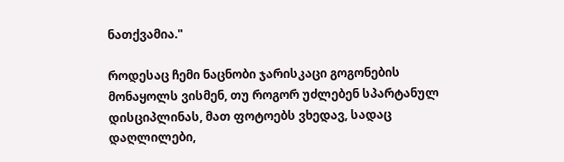ნათქვამია."

როდესაც ჩემი ნაცნობი ჯარისკაცი გოგონების მონაყოლს ვისმენ, თუ როგორ უძლებენ სპარტანულ დისციპლინას, მათ ფოტოებს ვხედავ, სადაც დაღლილები,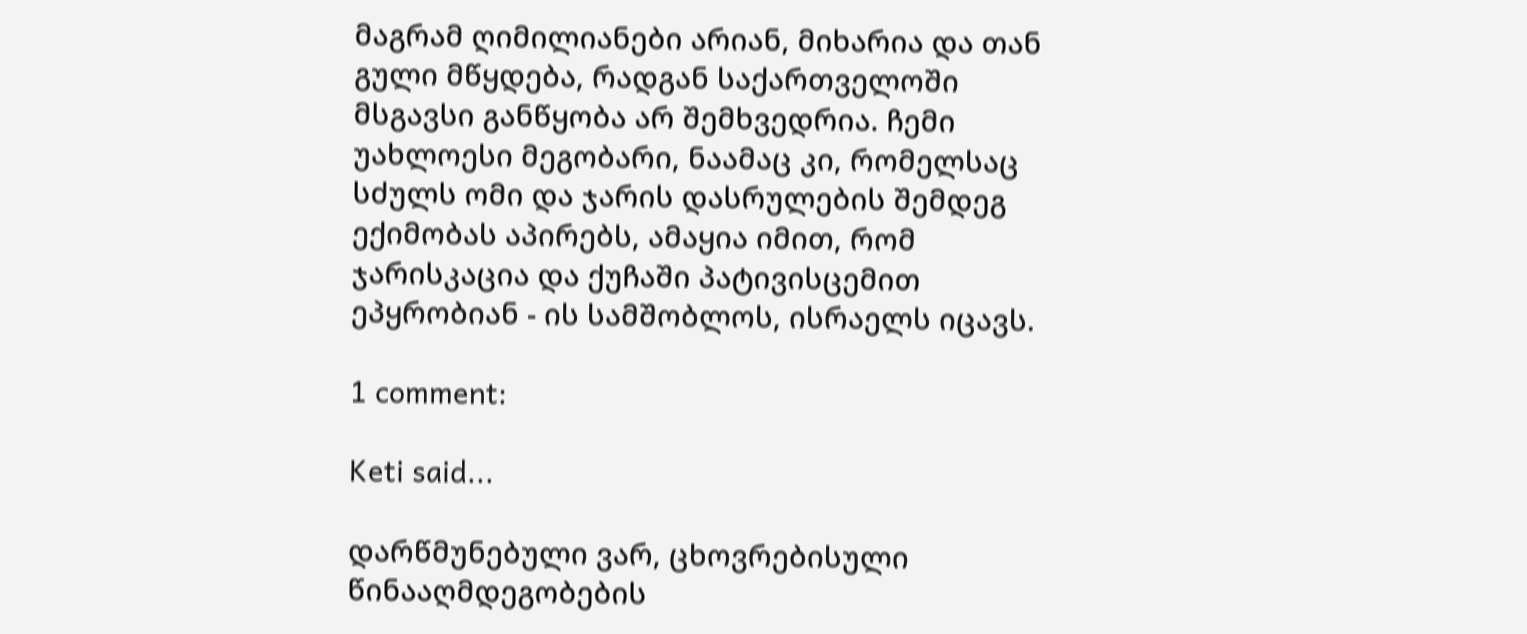მაგრამ ღიმილიანები არიან, მიხარია და თან გული მწყდება, რადგან საქართველოში მსგავსი განწყობა არ შემხვედრია. ჩემი უახლოესი მეგობარი, ნაამაც კი, რომელსაც სძულს ომი და ჯარის დასრულების შემდეგ ექიმობას აპირებს, ამაყია იმით, რომ ჯარისკაცია და ქუჩაში პატივისცემით ეპყრობიან - ის სამშობლოს, ისრაელს იცავს.

1 comment:

Keti said...

დარწმუნებული ვარ, ცხოვრებისული წინააღმდეგობების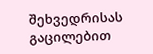შეხვედრისას გაცილებით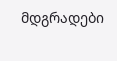მდგრადები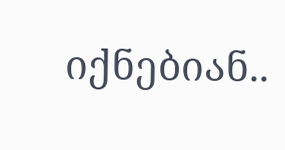იქნებიან..